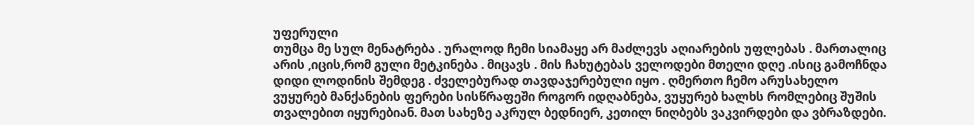უფერული
თუმცა მე სულ მენატრება . ურალოდ ჩემი სიამაყე არ მაძლევს აღიარების უფლებას . მართალიც არის ,იცის,რომ გული მეტკინება . მიცავს . მის ჩახუტებას ველოდები მთელი დღე .ისიც გამოჩნდა დიდი ლოდინის შემდეგ . ძველებურად თავდაჯერებული იყო . ღმერთო ჩემო არუსახელო
ვუყურებ მანქანების ფერები სისწრაფეში როგორ იდღაბნება, ვუყურებ ხალხს რომლებიც შუშის თვალებით იყურებიან. მათ სახეზე აკრულ ბედნიერ, კეთილ ნიღბებს ვაკვირდები და ვბრაზდები.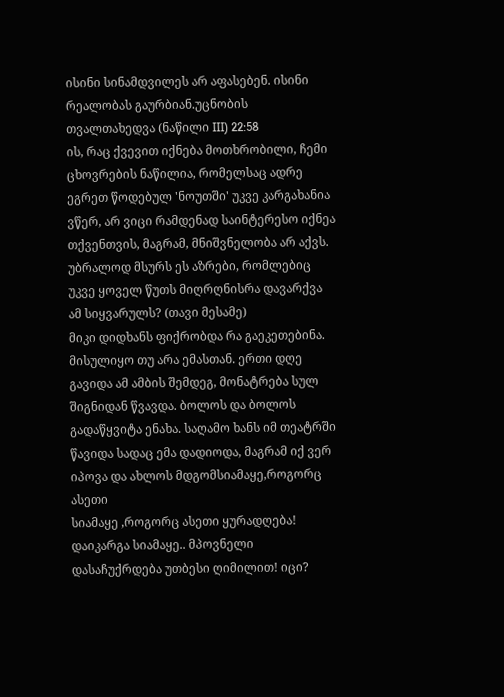ისინი სინამდვილეს არ აფასებენ. ისინი რეალობას გაურბიან.უცნობის თვალთახედვა (ნაწილი III) 22:58
ის, რაც ქვევით იქნება მოთხრობილი, ჩემი ცხოვრების ნაწილია, რომელსაც ადრე ეგრეთ წოდებულ 'ნოუთში' უკვე კარგახანია ვწერ, არ ვიცი რამდენად საინტერესო იქნეა თქვენთვის, მაგრამ, მნიშვნელობა არ აქვს. უბრალოდ მსურს ეს აზრები, რომლებიც უკვე ყოველ წუთს მიღრღნისრა დავარქვა ამ სიყვარულს? (თავი მესამე)
მიკი დიდხანს ფიქრობდა რა გაეკეთებინა. მისულიყო თუ არა ემასთან. ერთი დღე გავიდა ამ ამბის შემდეგ, მონატრება სულ შიგნიდან წვავდა. ბოლოს და ბოლოს გადაწყვიტა ენახა. საღამო ხანს იმ თეატრში წავიდა სადაც ემა დადიოდა, მაგრამ იქ ვერ იპოვა და ახლოს მდგომსიამაყე,როგორც ასეთი
სიამაყე ,როგორც ასეთი ყურადღება! დაიკარგა სიამაყე.. მპოვნელი დასაჩუქრდება უთბესი ღიმილით! იცი?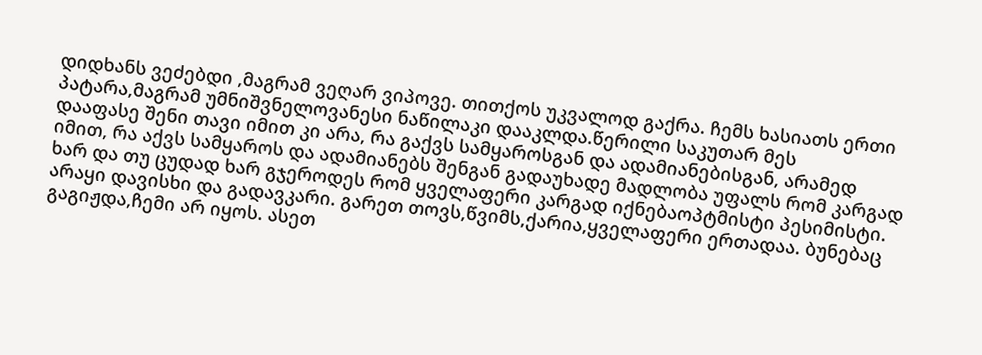დიდხანს ვეძებდი ,მაგრამ ვეღარ ვიპოვე. თითქოს უკვალოდ გაქრა. ჩემს ხასიათს ერთი პატარა,მაგრამ უმნიშვნელოვანესი ნაწილაკი დააკლდა.წერილი საკუთარ მეს
დააფასე შენი თავი იმით კი არა, რა გაქვს სამყაროსგან და ადამიანებისგან, არამედ იმით, რა აქვს სამყაროს და ადამიანებს შენგან გადაუხადე მადლობა უფალს რომ კარგად ხარ და თუ ცუდად ხარ გჯეროდეს რომ ყველაფერი კარგად იქნებაოპტმისტი პესიმისტი.
არაყი დავისხი და გადავკარი. გარეთ თოვს,წვიმს,ქარია,ყველაფერი ერთადაა. ბუნებაც გაგიჟდა,ჩემი არ იყოს. ასეთ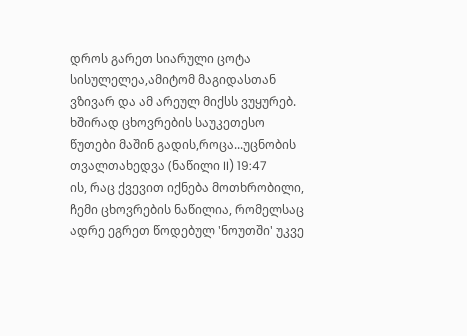დროს გარეთ სიარული ცოტა სისულელეა,ამიტომ მაგიდასთან ვზივარ და ამ არეულ მიქსს ვუყურებ. ხშირად ცხოვრების საუკეთესო წუთები მაშინ გადის,როცა...უცნობის თვალთახედვა (ნაწილი II) 19:47
ის, რაც ქვევით იქნება მოთხრობილი, ჩემი ცხოვრების ნაწილია, რომელსაც ადრე ეგრეთ წოდებულ 'ნოუთში' უკვე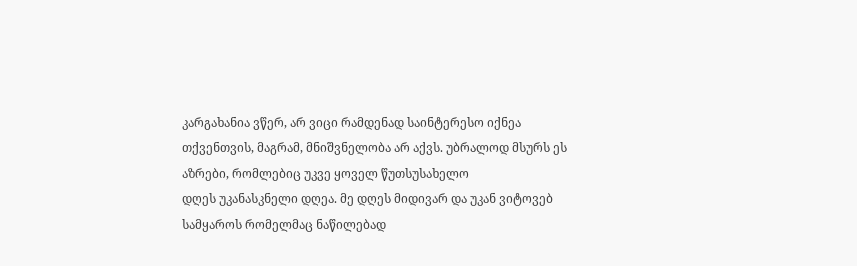კარგახანია ვწერ, არ ვიცი რამდენად საინტერესო იქნეა თქვენთვის, მაგრამ, მნიშვნელობა არ აქვს. უბრალოდ მსურს ეს აზრები, რომლებიც უკვე ყოველ წუთსუსახელო
დღეს უკანასკნელი დღეა. მე დღეს მიდივარ და უკან ვიტოვებ სამყაროს რომელმაც ნაწილებად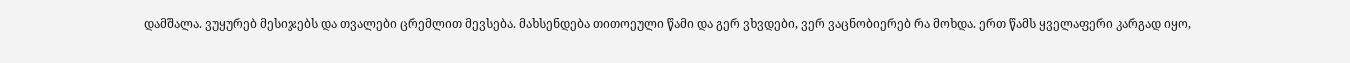დამშალა. ვუყურებ მესიჯებს და თვალები ცრემლით მევსება. მახსენდება თითოეული წამი და გერ ვხვდები, ვერ ვაცნობიერებ რა მოხდა. ერთ წამს ყველაფერი კარგად იყო,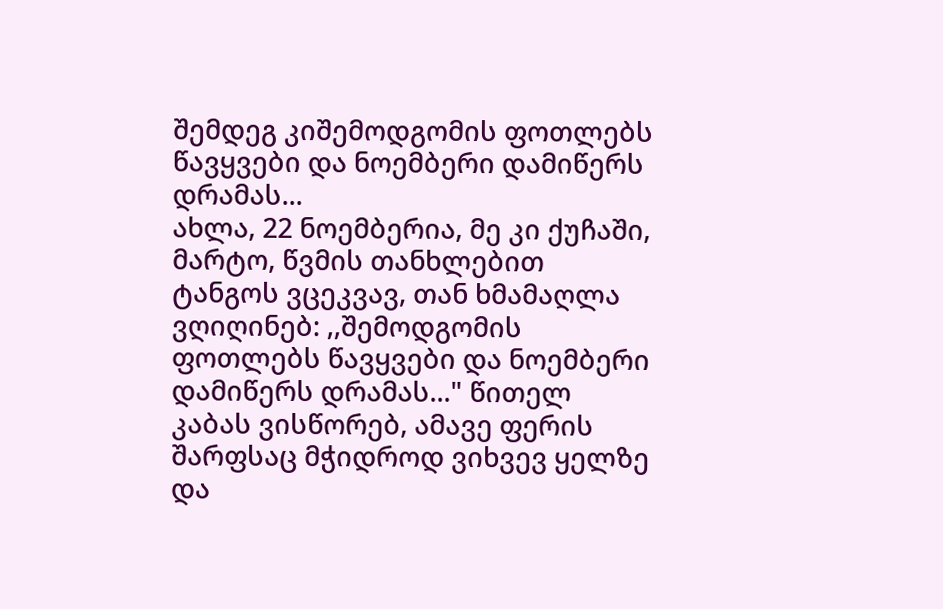შემდეგ კიშემოდგომის ფოთლებს წავყვები და ნოემბერი დამიწერს დრამას...
ახლა, 22 ნოემბერია, მე კი ქუჩაში, მარტო, წვმის თანხლებით ტანგოს ვცეკვავ, თან ხმამაღლა ვღიღინებ: ,,შემოდგომის ფოთლებს წავყვები და ნოემბერი დამიწერს დრამას..." წითელ კაბას ვისწორებ, ამავე ფერის შარფსაც მჭიდროდ ვიხვევ ყელზე და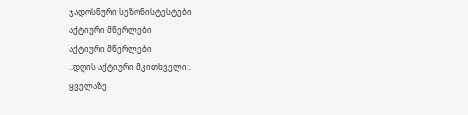ჯადოსნური სეზონისტესტები
აქტიური მწერლები
აქტიური მწერლები
.:დღის აქტიური მკითხველი:.
ყველაზე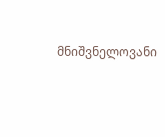მნიშვნელოვანი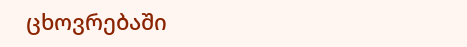ცხოვრებაში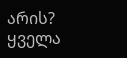არის?
ყველა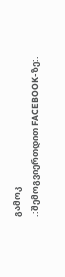გამოკ
.:შემოგვიერთდით FACEBOOK-ზე:.